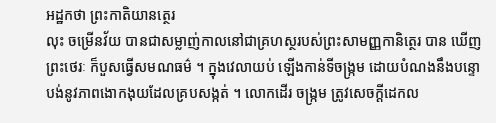អដ្ឋកថា ព្រះកាតិយានត្ថេរ
លុះ ចម្រើនវ័យ បានជាសម្លាញ់កាលនៅជាគ្រហស្ថរបស់ព្រះសាមញ្ញកានិត្ថេរ បាន ឃើញព្រះថេរៈ ក៏បួសធ្វើសមណធម៌ ។ ក្នុងវេលាយប់ ឡើងកាន់ទីចង្រ្កម ដោយបំណងនឹងបន្ទោបង់នូវភាពងោកងុយដែលគ្របសង្កត់ ។ លោកដើរ ចង្រ្កម ត្រូវសេចក្តីដេកល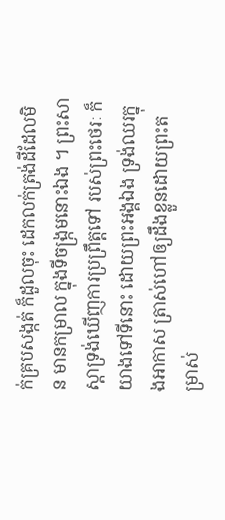ក់គ្របសង្កត់ ក៏ដួលចុះ ដេកលក់ត្រង់ដីដែលមិន មានកម្រាល ក្នុងទីចង្រ្កមនោះឯង ។ ព្រះសាស្តាទ្រង់ឃើញការប្រព្រឹត្តទៅ របស់ព្រះថេរៈ ក៏យាងទៅទីនោះ ដោយព្រះអង្គឯង ទ្រង់ឈរក្នុងអាកាស ត្រាស់ហៅឲ្យដឹងខ្លួនដោយព្រះតម្រាស់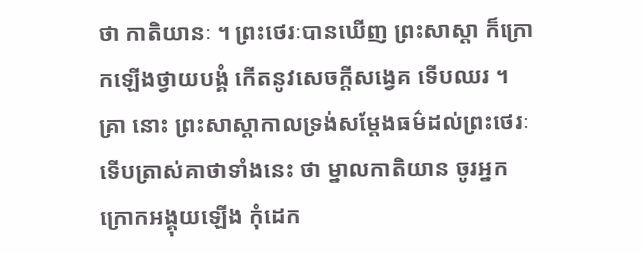ថា កាតិយានៈ ។ ព្រះថេរៈបានឃើញ ព្រះសាស្តា ក៏ក្រោកឡើងថ្វាយបង្គំ កើតនូវសេចក្តីសង្វេគ ទើបឈរ ។ គ្រា នោះ ព្រះសាស្តាកាលទ្រង់សម្តែងធម៌ដល់ព្រះថេរៈ ទើបត្រាស់គាថាទាំងនេះ ថា ម្នាលកាតិយាន ចូរអ្នកក្រោកអង្គុយឡើង កុំដេក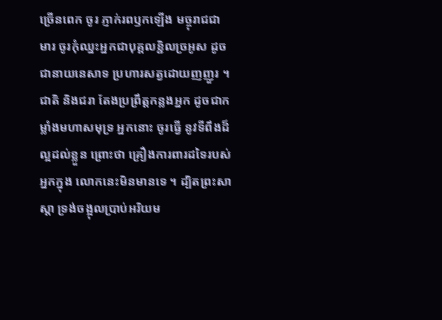ច្រើនពេក ចូរ ភ្ញាក់រពឫកឡើង មច្ចុរាជជាមារ ចូរកុំឈ្នះអ្នកជាបុគ្គលខ្ជិលច្រអូស ដូចជានាយនេសាទ ប្រហារសត្វដោយញញួរ ។ ជាតិ និងជរា តែងប្រព្រឹត្តកន្លងអ្នក ដូចជាកម្លាំងមហាសមុទ្រ អ្នកនោះ ចូរធ្វើ នូវទីពឹងដ៏ល្អដល់ខ្លួន ព្រោះថា គ្រឿងការពារដទៃរបស់អ្នកក្នុង លោកនេះមិនមានទេ ។ ដ្បិតព្រះសាស្តា ទ្រង់ចង្អុលប្រាប់អរិយម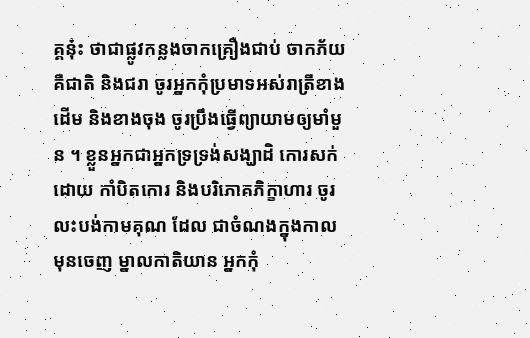គ្គនុ៎ះ ថាជាផ្លូវកន្លងចាកគ្រឿងជាប់ ចាកភ័យ គឺជាតិ និងជរា ចូរអ្នកកុំប្រមាទអស់រាត្រីខាងដើម និងខាងចុង ចូរប្រឹងធ្វើព្យាយាមឲ្យមាំមួន ។ ខ្លួនអ្នកជាអ្នកទ្រទ្រង់សង្ឃាដិ កោរសក់ដោយ កាំបិតកោរ និងបរិភោគភិក្ខាហារ ចូរលះបង់កាមគុណ ដែល ជាចំណងក្នុងកាលមុនចេញ ម្នាលកាតិយាន អ្នកកុំ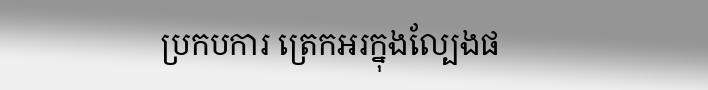ប្រកបការ ត្រេកអរក្នុងល្បែងផ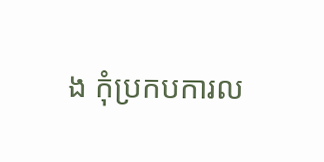ង កុំប្រកបការល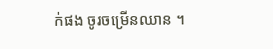ក់ផង ចូរចម្រើនឈាន ។